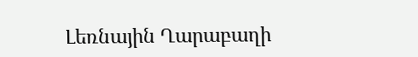Լեռնային Ղարաբաղի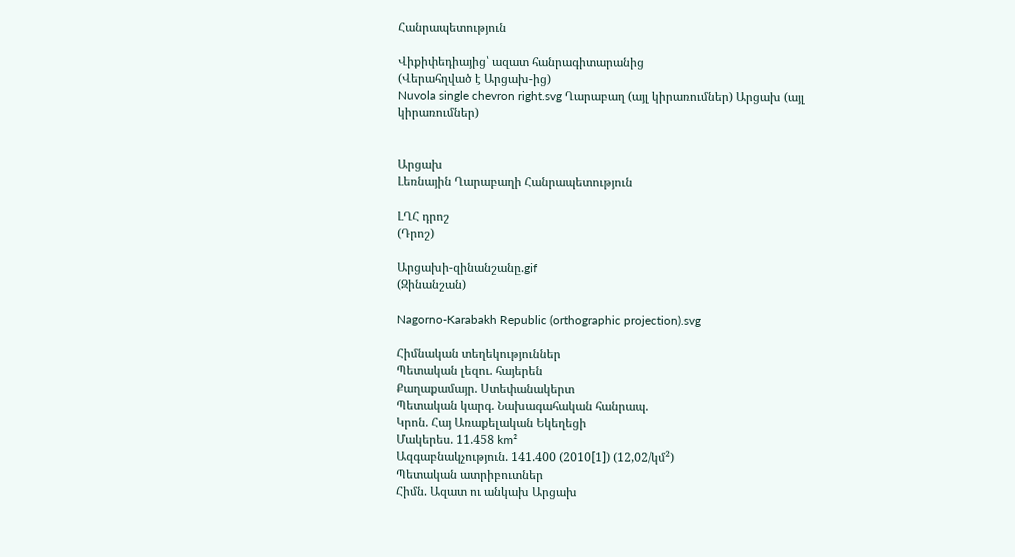Հանրապետություն

Վիքիփեդիայից՝ ազատ հանրագիտարանից
(Վերահղված է Արցախ-ից)
Nuvola single chevron right.svg Ղարաբաղ (այլ կիրառումներ) Արցախ (այլ կիրառումներ)


Արցախ
Լեռնային Ղարաբաղի Հանրապետություն

ԼՂՀ դրոշ
(Դրոշ)

Արցախի-զինանշանը.gif
(Զինանշան)

Nagorno-Karabakh Republic (orthographic projection).svg

Հիմնական տեղեկություններ
Պետական լեզու. հայերեն
Քաղաքամայր. Ստեփանակերտ
Պետական կարգ. Նախագահական հանրապ.
Կրոն. Հայ Առաքելական Եկեղեցի
Մակերես. 11.458 km²
Ազգաբնակչություն. 141.400 (2010[1]) (12,02/կմ²)
Պետական ատրիբուտներ
Հիմն. Ազատ ու անկախ Արցախ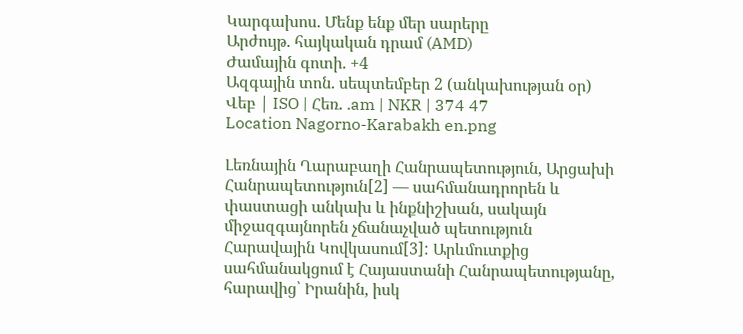Կարգախոս. Մենք ենք մեր սարերը
Արժույթ. հայկական դրամ (AMD)
Ժամային գոտի. +4
Ազգային տոն. սեպտեմբեր 2 (անկախության օր)
Վեբ | ISO | Հեռ. .am | NKR | 374 47
Location Nagorno-Karabakh en.png

Լեռնային Ղարաբաղի Հանրապետություն, Արցախի Հանրապետություն[2] — սահմանադրորեն և փաստացի անկախ և ինքնիշխան, սակայն միջազգայնորեն չճանաչված պետություն Հարավային Կովկասում[3]: Արևմուտքից սահմանակցում է Հայաստանի Հանրապետությանը, հարավից՝ Իրանին, իսկ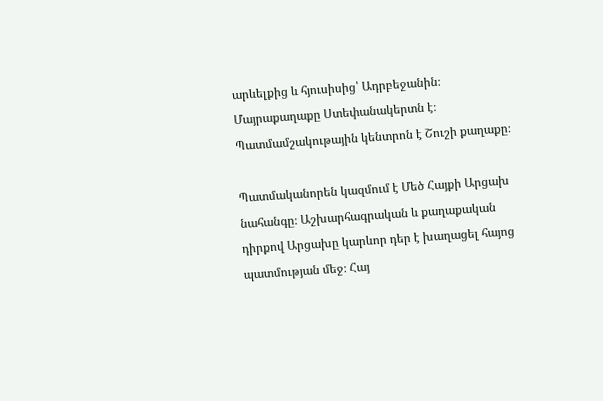արևելքից և հյուսիսից՝ Ադրբեջանին։ Մայրաքաղաքը Ստեփանակերտն է։ Պատմամշակութային կենտրոն է Շուշի քաղաքը։

Պատմականորեն կազմում է Մեծ Հայքի Արցախ նահանգը։ Աշխարհագրական և քաղաքական դիրքով Արցախը կարևոր դեր է խաղացել հայոց պատմության մեջ։ Հայ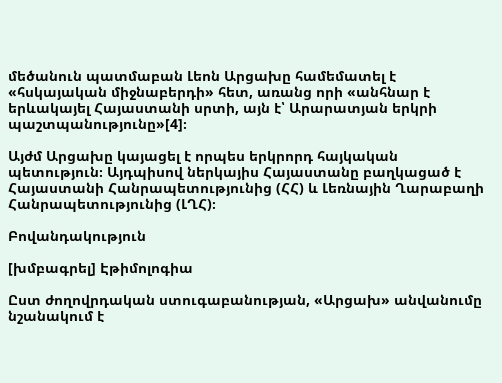մեծանուն պատմաբան Լեոն Արցախը համեմատել է «հսկայական միջնաբերդի» հետ, առանց որի «անհնար է երևակայել Հայաստանի սրտի, այն է՝ Արարատյան երկրի պաշտպանությունը»[4]։

Այժմ Արցախը կայացել է որպես երկրորդ հայկական պետություն։ Այդպիսով ներկայիս Հայաստանը բաղկացած է Հայաստանի Հանրապետությունից (ՀՀ) և Լեռնային Ղարաբաղի Հանրապետությունից (ԼՂՀ)։

Բովանդակություն

[խմբագրել] Էթիմոլոգիա

Ըստ ժողովրդական ստուգաբանության, «Արցախ» անվանումը նշանակում է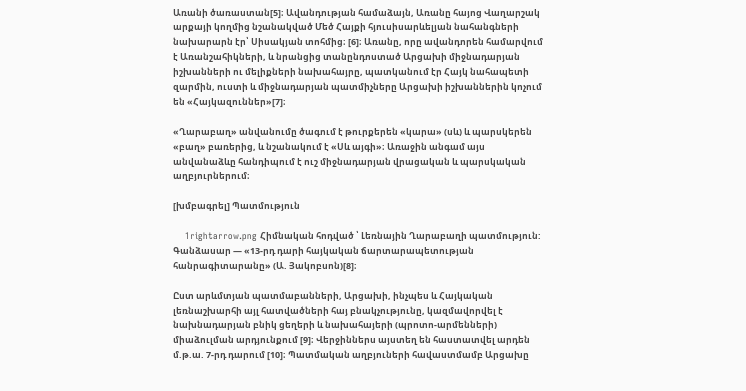Առանի ծառաստան[5]։ Ավանդության համաձայն, Առանը հայոց Վաղարշակ արքայի կողմից նշանակված Մեծ Հայքի հյուսիսարևելյան նահանգների նախարարն էր՝ Սիսակյան տոհմից։ [6]։ Առանը, որը ավանդորեն համարվում է Առանշահիկների, և նրանցից տանընդոստած Արցախի միջնադարյան իշխանների ու մելիքների նախահայրը, պատկանում էր Հայկ նահապետի զարմին, ուստի և միջնադարյան պատմիչները Արցախի իշխաններին կոչում են «Հայկազուններ»[7]։

«Ղարաբաղ» անվանումը ծագում է թուրքերեն «կարա» (սև) և պարսկերեն «բաղ» բառերից, և նշանակում է «Սև այգի»։ Առաջին անգամ այս անվանաձևը հանդիպում է ուշ միջնադարյան վրացական և պարսկական աղբյուրներում։

[խմբագրել] Պատմություն

    1rightarrow.png Հիմնական հոդված ՝ Լեռնային Ղարաբաղի պատմություն:
Գանձասար — «13-րդ դարի հայկական ճարտարապետության հանրագիտարանը» (Ա. Յակոբսոն)[8]։

Ըստ արևմտյան պատմաբանների, Արցախի, ինչպես և Հայկական լեռնաշխարհի այլ հատվածների հայ բնակչությունը, կազմավորվել է նախնադարյան բնիկ ցեղերի և նախահայերի (պրոտո-արմենների) միաձուլման արդյունքում [9]։ Վերջիններս այստեղ են հաստատվել արդեն մ.թ.ա. 7-րդ դարում [10]։ Պատմական աղբյուների հավաստմամբ Արցախը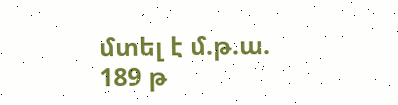մտել է մ.թ.ա. 189 թ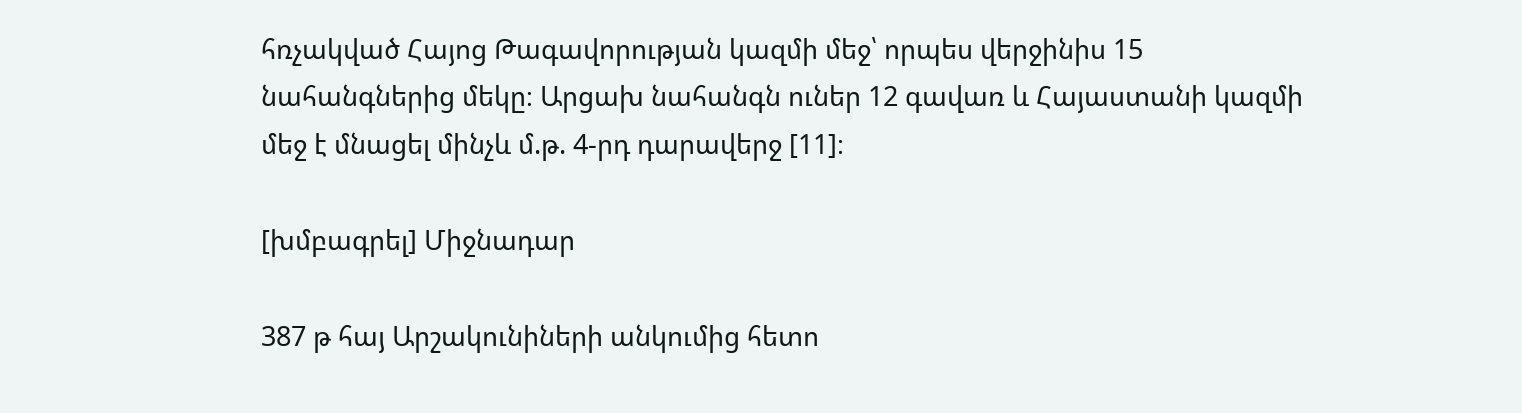հռչակված Հայոց Թագավորության կազմի մեջ՝ որպես վերջինիս 15 նահանգներից մեկը։ Արցախ նահանգն ուներ 12 գավառ և Հայաստանի կազմի մեջ է մնացել մինչև մ.թ. 4-րդ դարավերջ [11]։

[խմբագրել] Միջնադար

387 թ հայ Արշակունիների անկումից հետո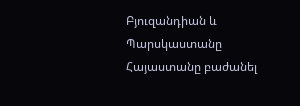Բյուզանդիան և Պարսկաստանը Հայաստանը բաժանել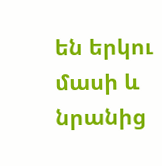են երկու մասի և նրանից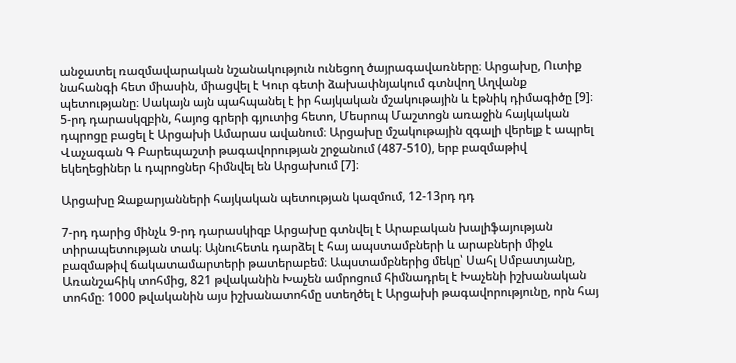անջատել ռազմավարական նշանակություն ունեցող ծայրագավառները։ Արցախը, Ուտիք նահանգի հետ միասին, միացվել է Կուր գետի ձախափնյակում գտնվող Աղվանք պետությանը։ Սակայն այն պահպանել է իր հայկական մշակութային և էթնիկ դիմագիծը [9]։ 5-րդ դարասկզբին, հայոց գրերի գյուտից հետո, Մեսրոպ Մաշտոցն առաջին հայկական դպրոցը բացել է Արցախի Ամարաս ավանում։ Արցախը մշակութային զգալի վերելք է ապրել Վաչագան Գ Բարեպաշտի թագավորության շրջանում (487-510), երբ բազմաթիվ եկեղեցիներ և դպրոցներ հիմնվել են Արցախում [7]։

Արցախը Զաքարյանների հայկական պետության կազմում, 12-13րդ դդ

7-րդ դարից մինչև 9-րդ դարասկիզբ Արցախը գտնվել է Արաբական խալիֆայության տիրապետության տակ։ Այնուհետև դարձել է հայ ապստամբների և արաբների միջև բազմաթիվ ճակատամարտերի թատերաբեմ։ Ապստամբներից մեկը՝ Սահլ Սմբատյանը, Առանշահիկ տոհմից, 821 թվականին Խաչեն ամրոցում հիմնադրել է Խաչենի իշխանական տոհմը։ 1000 թվականին այս իշխանատոհմը ստեղծել է Արցախի թագավորությունը, որն հայ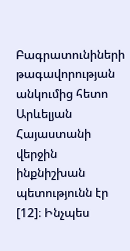Բագրատունիների թագավորության անկումից հետո Արևելյան Հայաստանի վերջին ինքնիշխան պետությունն էր [12]։ Ինչպես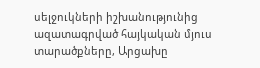սելջուկների իշխանությունից ազատագրված հայկական մյուս տարածքները, Արցախը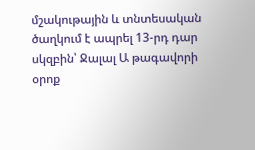մշակութային և տնտեսական ծաղկում է ապրել 13-րդ դար սկզբին՝ Ջալալ Ա թագավորի օրոք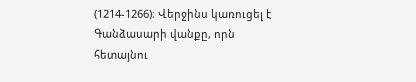(1214-1266)։ Վերջինս կառուցել է Գանձասարի վանքը, որն հետայնու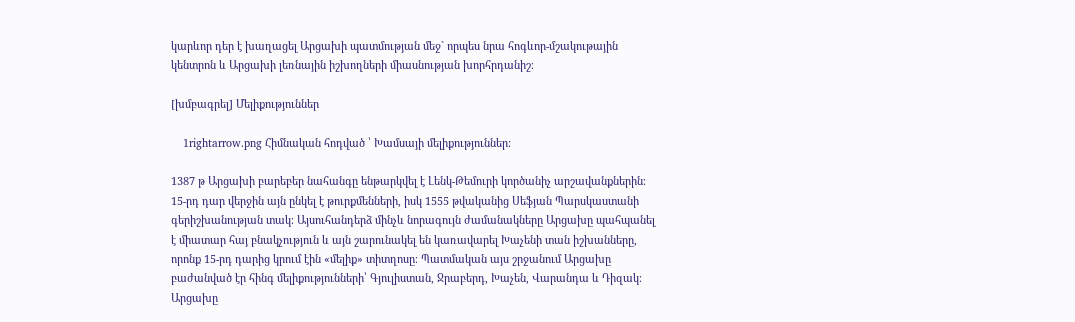կարևոր դեր է խաղացել Արցախի պատմության մեջ` որպես նրա հոգևոր-մշակութային կենտրոն և Արցախի լեռնային իշխողների միասնության խորհրդանիշ։

[խմբագրել] Մելիքություններ

    1rightarrow.png Հիմնական հոդված ՝ Խամսայի մելիքություններ:

1387 թ Արցախի բարեբեր նահանգը ենթարկվել է Լենկ-Թեմուրի կործանիչ արշավանքներին։ 15-րդ դար վերջին այն ընկել է թուրքմենների, իսկ 1555 թվականից Սեֆյան Պարսկաստանի գերիշխանության տակ։ Այսուհանդերձ մինչև նորագույն ժամանակները Արցախը պահպանել է միատար հայ բնակչություն և այն շարունակել են կառավարել Խաչենի տան իշխանները, որոնք 15-րդ դարից կրում էին «մելիք» տիտղոսը։ Պատմական այս շրջանում Արցախը բաժանված էր հինգ մելիքությունների՝ Գյուլիստան, Ջրաբերդ, Խաչեն, Վարանդա և Դիզակ։ Արցախը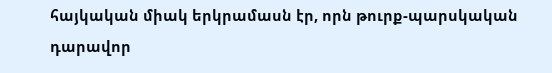հայկական միակ երկրամասն էր, որն թուրք-պարսկական դարավոր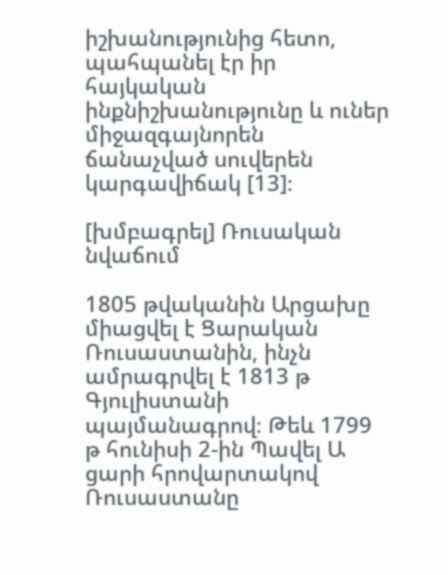իշխանությունից հետո, պահպանել էր իր հայկական ինքնիշխանությունը և ուներ միջազգայնորեն ճանաչված սուվերեն կարգավիճակ [13]։

[խմբագրել] Ռուսական նվաճում

1805 թվականին Արցախը միացվել է Ցարական Ռուսաստանին, ինչն ամրագրվել է 1813 թ Գյուլիստանի պայմանագրով։ Թեև 1799 թ հունիսի 2-ին Պավել Ա ցարի հրովարտակով Ռուսաստանը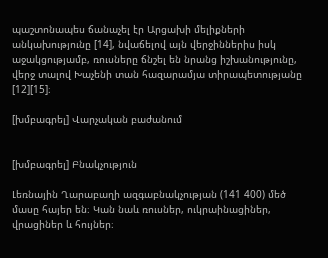պաշտոնապես ճանաչել էր Արցախի մելիքների անկախությունը [14], նվաճելով այն վերջիններիս իսկ աջակցությամբ, ռուսները ճնշել են նրանց իշխանությունը, վերջ տալով Խաչենի տան հազարամյա տիրապետությանը [12][15]։

[խմբագրել] Վարչական բաժանում


[խմբագրել] Բնակչություն

Լեռնային Ղարաբաղի ազգաբնակչության (141 400) մեծ մասը հայեր են։ Կան նաև ռուսներ, ուկրաինացիներ, վրացիներ և հույներ։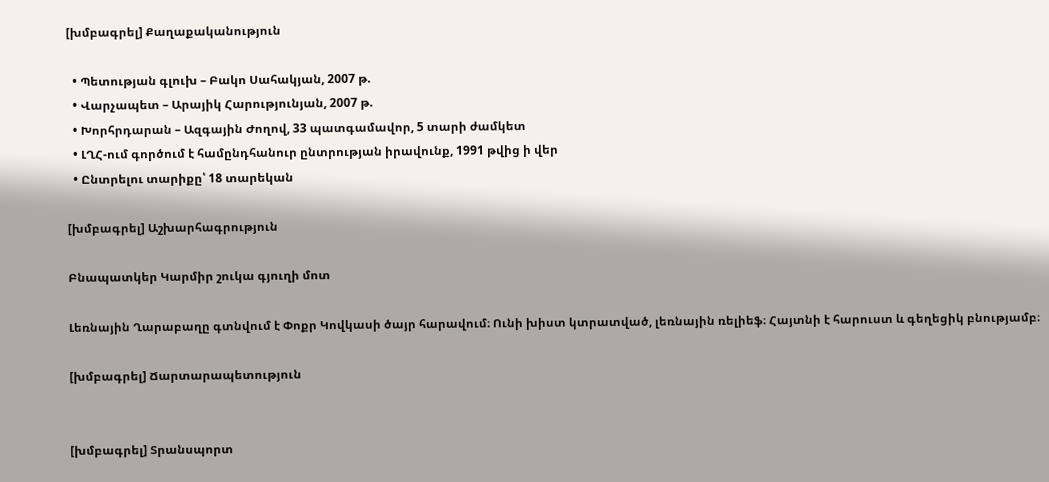[խմբագրել] Քաղաքականություն

  • Պետության գլուխ – Բակո Սահակյան, 2007 թ.
  • Վարչապետ – Արայիկ Հարությունյան, 2007 թ.
  • Խորհրդարան – Ազգային Ժողով, 33 պատգամավոր, 5 տարի ժամկետ
  • ԼՂՀ-ում գործում է համընդհանուր ընտրության իրավունք, 1991 թվից ի վեր
  • Ընտրելու տարիքը՝ 18 տարեկան

[խմբագրել] Աշխարհագրություն

Բնապատկեր Կարմիր շուկա գյուղի մոտ

Լեռնային Ղարաբաղը գտնվում է Փոքր Կովկասի ծայր հարավում։ Ունի խիստ կտրատված, լեռնային ռելիեֆ։ Հայտնի է հարուստ և գեղեցիկ բնությամբ։

[խմբագրել] Ճարտարապետություն


[խմբագրել] Տրանսպորտ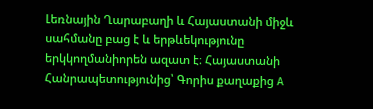Լեռնային Ղարաբաղի և Հայաստանի միջև սահմանը բաց է և երթևեկությունը երկկողմանիորեն ազատ է։ Հայաստանի Հանրապետությունից՝ Գորիս քաղաքից A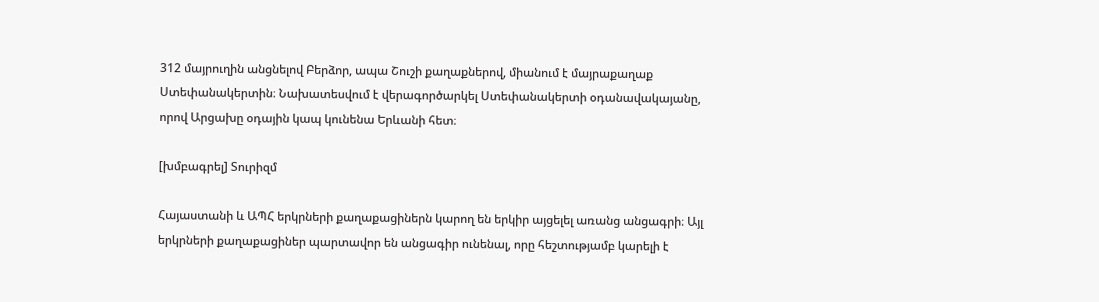312 մայրուղին անցնելով Բերձոր, ապա Շուշի քաղաքներով, միանում է մայրաքաղաք Ստեփանակերտին։ Նախատեսվում է վերագործարկել Ստեփանակերտի օդանավակայանը, որով Արցախը օդային կապ կունենա Երևանի հետ։

[խմբագրել] Տուրիզմ

Հայաստանի և ԱՊՀ երկրների քաղաքացիներն կարող են երկիր այցելել առանց անցագրի։ Այլ երկրների քաղաքացիներ պարտավոր են անցագիր ունենալ, որը հեշտությամբ կարելի է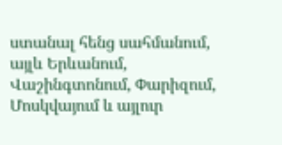ստանալ հենց սահմանում, այլև Երևանում, Վաշինգտոնում, Փարիզում, Մոսկվայում և այլուր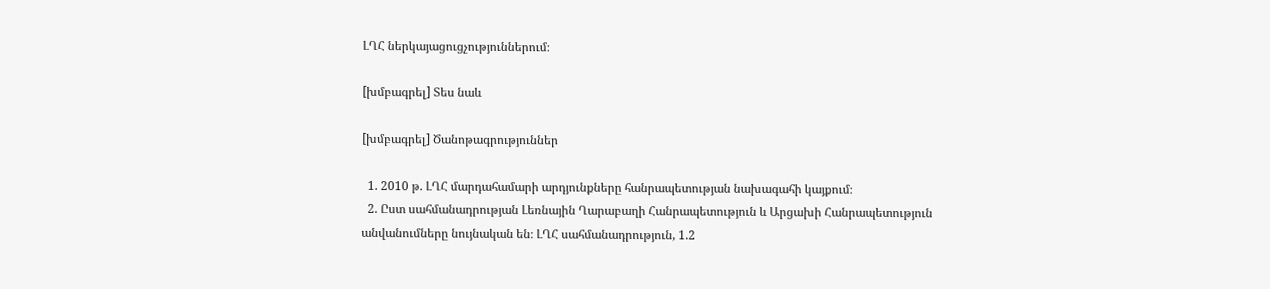ԼՂՀ ներկայացուցչություններում։

[խմբագրել] Տես նաև

[խմբագրել] Ծանոթագրություններ

  1. 2010 թ. ԼՂՀ մարդահամարի արդյունքները հանրապետության նախագահի կայքում։
  2. Ըստ սահմանադրության Լեռնային Ղարաբաղի Հանրապետություն և Արցախի Հանրապետություն անվանումները նույնական են։ ԼՂՀ սահմանադրություն, 1.2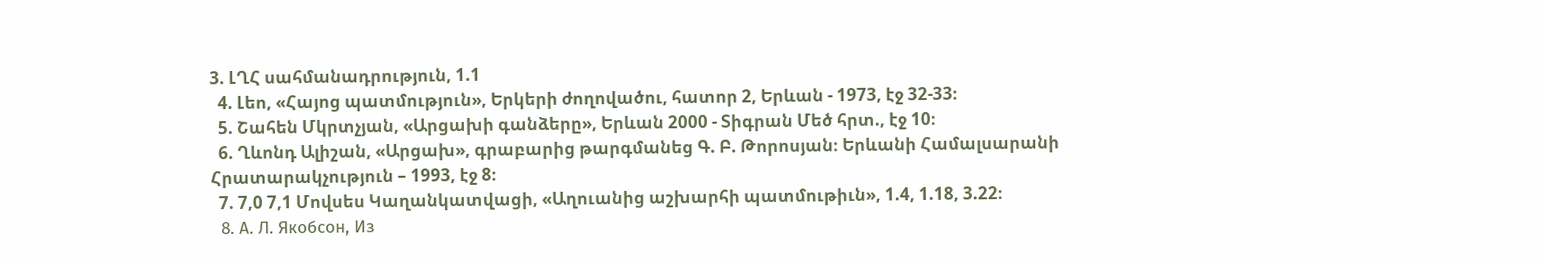3. ԼՂՀ սահմանադրություն, 1.1
  4. Լեո, «Հայոց պատմություն», Երկերի ժողովածու, հատոր 2, Երևան - 1973, էջ 32-33։
  5. Շահեն Մկրտչյան, «Արցախի գանձերը», Երևան 2000 - Տիգրան Մեծ հրտ., էջ 10։
  6. Ղևոնդ Ալիշան, «Արցախ», գրաբարից թարգմանեց Գ. Բ. Թորոսյան։ Երևանի Համալսարանի Հրատարակչություն – 1993, էջ 8։
  7. 7,0 7,1 Մովսես Կաղանկատվացի, «Աղուանից աշխարհի պատմութիւն», 1.4, 1.18, 3.22։
  8. А. Л. Якобсон, Из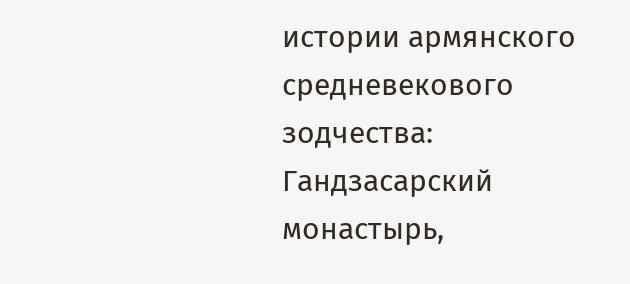истории армянского средневекового зодчества: Гандзасарский монастырь,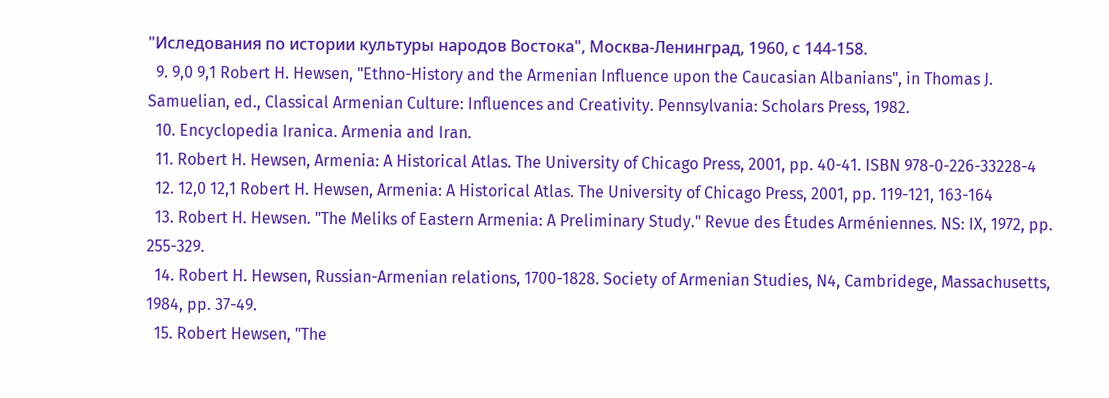"Иследования по истории культуры народов Востока", Москва-Ленинград, 1960, с 144-158.
  9. 9,0 9,1 Robert H. Hewsen, "Ethno-History and the Armenian Influence upon the Caucasian Albanians", in Thomas J. Samuelian, ed., Classical Armenian Culture: Influences and Creativity. Pennsylvania: Scholars Press, 1982.
  10. Encyclopedia Iranica. Armenia and Iran.
  11. Robert H. Hewsen, Armenia: A Historical Atlas. The University of Chicago Press, 2001, pp. 40-41. ISBN 978-0-226-33228-4
  12. 12,0 12,1 Robert H. Hewsen, Armenia: A Historical Atlas. The University of Chicago Press, 2001, pp. 119-121, 163-164
  13. Robert H. Hewsen. "The Meliks of Eastern Armenia: A Preliminary Study." Revue des Études Arméniennes. NS: IX, 1972, pp. 255-329.
  14. Robert H. Hewsen, Russian-Armenian relations, 1700-1828. Society of Armenian Studies, N4, Cambridege, Massachusetts, 1984, pp. 37-49.
  15. Robert Hewsen, "The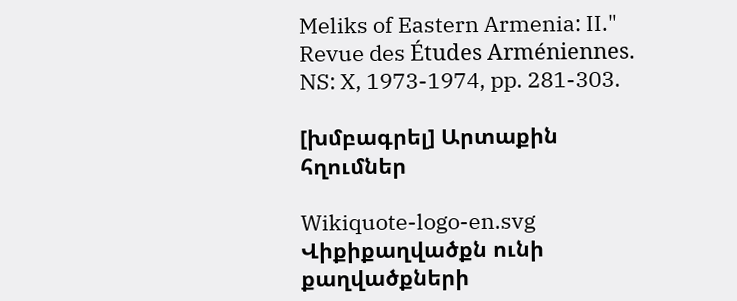Meliks of Eastern Armenia: II." Revue des Études Arméniennes. NS: X, 1973-1974, pp. 281-303.

[խմբագրել] Արտաքին հղումներ

Wikiquote-logo-en.svg
Վիքիքաղվածքն ունի քաղվածքների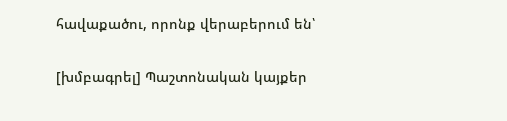հավաքածու, որոնք վերաբերում են՝

[խմբագրել] Պաշտոնական կայքեր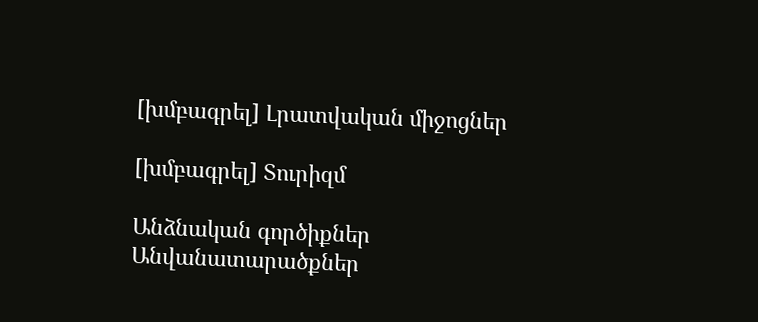[խմբագրել] Լրատվական միջոցներ

[խմբագրել] Տուրիզմ

Անձնական գործիքներ
Անվանատարածքներ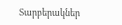Տարբերակներ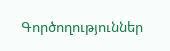Գործողություններ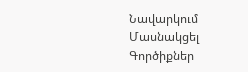Նավարկում
Մասնակցել
Գործիքներ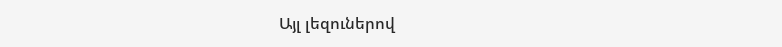Այլ լեզուներով